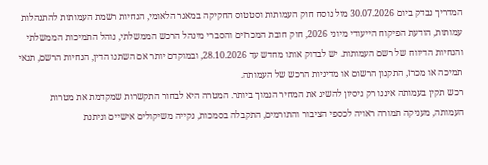המדריך נבדק ביום 30.07.2026 מול נוסח חוק העמותות וסטטוס החקיקה במאגר הלאומי, הנחיות רשמת העמותות להתנהלות עמותות, הודעת הפיקוח הייעודי מיוני 2026, חוק חובת המכרזים והסברי מינהל הרכש הממשלתי, נוהל התמיכות הממשלתי והנחיות הדיווח של רשם העמותות. יש לבדוק אותו מחדש עד 28.10.2026, ובמוקדם יותר אם השתנו הדין, הנחיות הרשם, תנאי תמיכה או מכרז, התקנון הרשום או מדיניות הרכש של העמותה.
רכש תקין בעמותה איננו רק ניסיון להשיג את המחיר הנמוך ביותר. המטרה היא לבחור התקשרות שמקדמת את מטרות העמותה, מעניקה תמורה ראויה לכספי הציבור והתורמים, התקבלה בסמכות, נקייה משיקולים אישיים וניתנת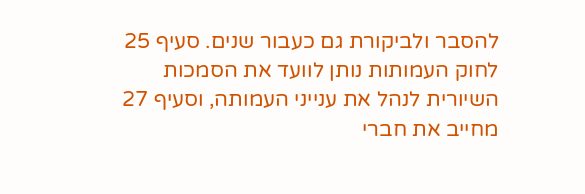להסבר ולביקורת גם כעבור שנים. סעיף 25 לחוק העמותות נותן לוועד את הסמכות השיורית לנהל את ענייני העמותה, וסעיף 27 מחייב את חברי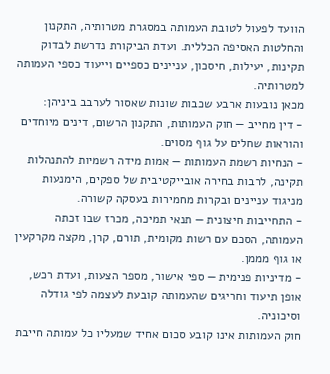הוועד לפעול לטובת העמותה במסגרת מטרותיה, התקנון והחלטות האסיפה הכללית. ועדת הביקורת נדרשת לבדוק תקינות, יעילות, חיסכון, עניינים כספיים וייעוד כספי העמותה למטרותיה.
מכאן נובעות ארבע שכבות שונות שאסור לערבב ביניהן:
- דין מחייב — חוק העמותות, התקנון הרשום, דינים מיוחדים והוראות שחלים על גוף מסוים.
- הנחיות רשמת העמותות — אמות מידה רשמיות להתנהלות תקינה, לרבות בחירה אובייקטיבית של ספקים, הימנעות מניגוד עניינים ובקרות מחמירות בעסקה קשורה.
- התחייבות חיצונית — תנאי תמיכה, מכרז שבו זכתה העמותה, הסכם עם רשות מקומית, תורם, קרן, מקצה מקרקעין או גוף מממן.
- מדיניות פנימית — ספי אישור, מספר הצעות, ועדת רכש, אופן תיעוד וחריגים שהעמותה קובעת לעצמה לפי גודלה וסיכוניה.
חוק העמותות אינו קובע סכום אחיד שמעליו כל עמותה חייבת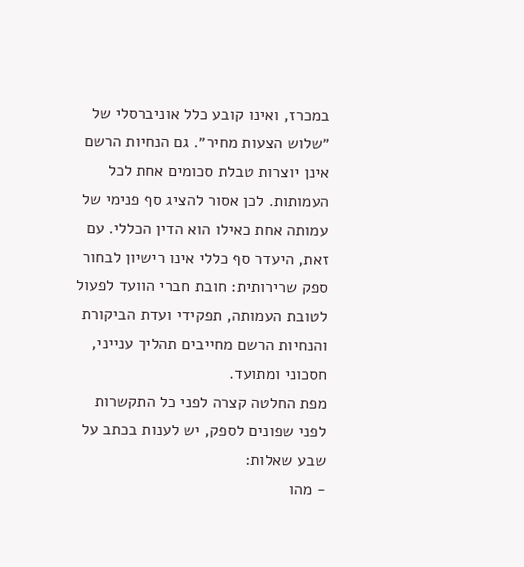במכרז, ואינו קובע כלל אוניברסלי של ״שלוש הצעות מחיר״. גם הנחיות הרשם אינן יוצרות טבלת סכומים אחת לכל העמותות. לכן אסור להציג סף פנימי של עמותה אחת כאילו הוא הדין הכללי. עם זאת, היעדר סף כללי אינו רישיון לבחור ספק שרירותית: חובת חברי הוועד לפעול לטובת העמותה, תפקידי ועדת הביקורת והנחיות הרשם מחייבים תהליך ענייני, חסכוני ומתועד.
מפת החלטה קצרה לפני כל התקשרות
לפני שפונים לספק, יש לענות בכתב על שבע שאלות:
- מהו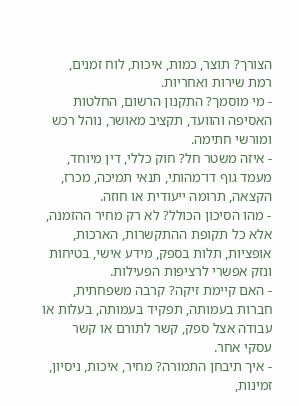הצורך? תוצר, כמות, איכות, לוח זמנים, רמת שירות ואחריות.
- מי מוסמך? התקנון הרשום, החלטות האסיפה והוועד, תקציב מאושר, נוהל רכש ומורשי חתימה.
- איזה משטר חל? חוק כללי, דין מיוחד, מעמד גוף דו־מהותי, תנאי תמיכה, מכרז, הקצאה, תרומה ייעודית או חוזה.
- מהו הסיכון הכולל? לא רק מחיר ההזמנה, אלא כל תקופת ההתקשרות, הארכות, אופציות, תלות בספק, מידע אישי, בטיחות ונזק אפשרי לרציפות הפעילות.
- האם קיימת זיקה? קרבה משפחתית, חברות בעמותה, תפקיד בעמותה, בעלות או עבודה אצל ספק, קשר לתורם או קשר עסקי אחר.
- איך תיבחן התמורה? מחיר, איכות, ניסיון, זמינות,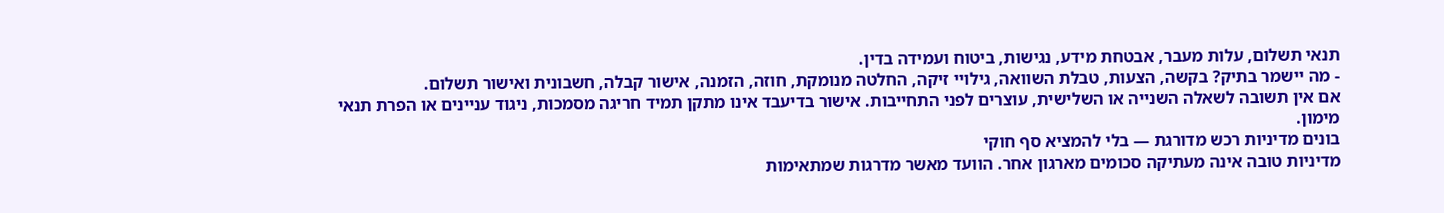תנאי תשלום, עלות מעבר, אבטחת מידע, נגישות, ביטוח ועמידה בדין.
- מה יישמר בתיק? בקשה, הצעות, טבלת השוואה, גילויי זיקה, החלטה מנומקת, חוזה, הזמנה, אישור קבלה, חשבונית ואישור תשלום.
אם אין תשובה לשאלה השנייה או השלישית, עוצרים לפני התחייבות. אישור בדיעבד אינו מתקן תמיד חריגה מסמכות, ניגוד עניינים או הפרת תנאי מימון.
בונים מדיניות רכש מדורגת — בלי להמציא סף חוקי
מדיניות טובה אינה מעתיקה סכומים מארגון אחר. הוועד מאשר מדרגות שמתאימות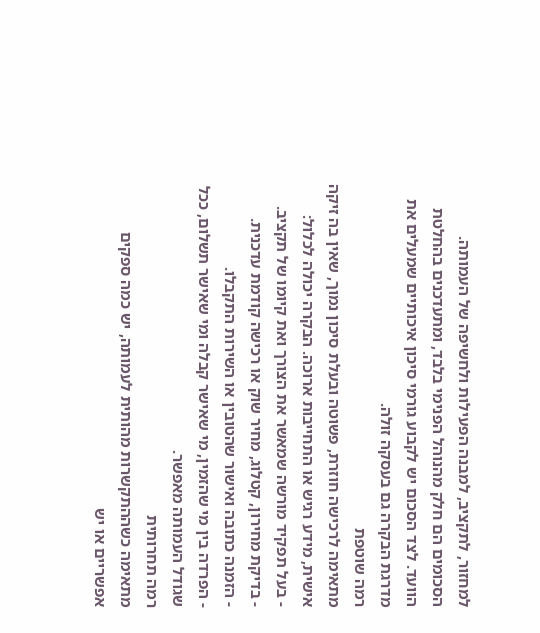למחזור, לתקציב, למבנה הפעילות ולחשיפה של העמותה. הסכומים הם חלק מהנוהל הפנימי בלבד, ומתעדכנים בהחלטת הוועד. לצד הסכום יש לקבוע גורמי סיכון איכותיים שמעלים את מדרגת הבקרה גם בעסקה זולה.
רמה שוטפת
מתאימה לרכישה חוזרת, פשוטה ובעלת סיכון נמוך, שאין בה זיקה אישית, מידע רגיש או התחייבות ארוכה. הבקרה יכולה לכלול:
- בעל תפקיד מורשה שמאשר את הצורך ואת קיומו של תקציב.
- בדיקת מחירון, קטלוג, מחיר שוק או רכישה קודמת עדכנית.
- הזמנה כתובה ואישור שהטובין או השירות התקבלו.
- הפרדה בין מי שהזמין, מי שאישר קבלה ומי שאישר תשלום, ככל שגודל העמותה מאפשר.
רמה תחרותית
מתאימה כשההתקשרות מהותית לעמותה, יש כמה ספקים אפשריים או יש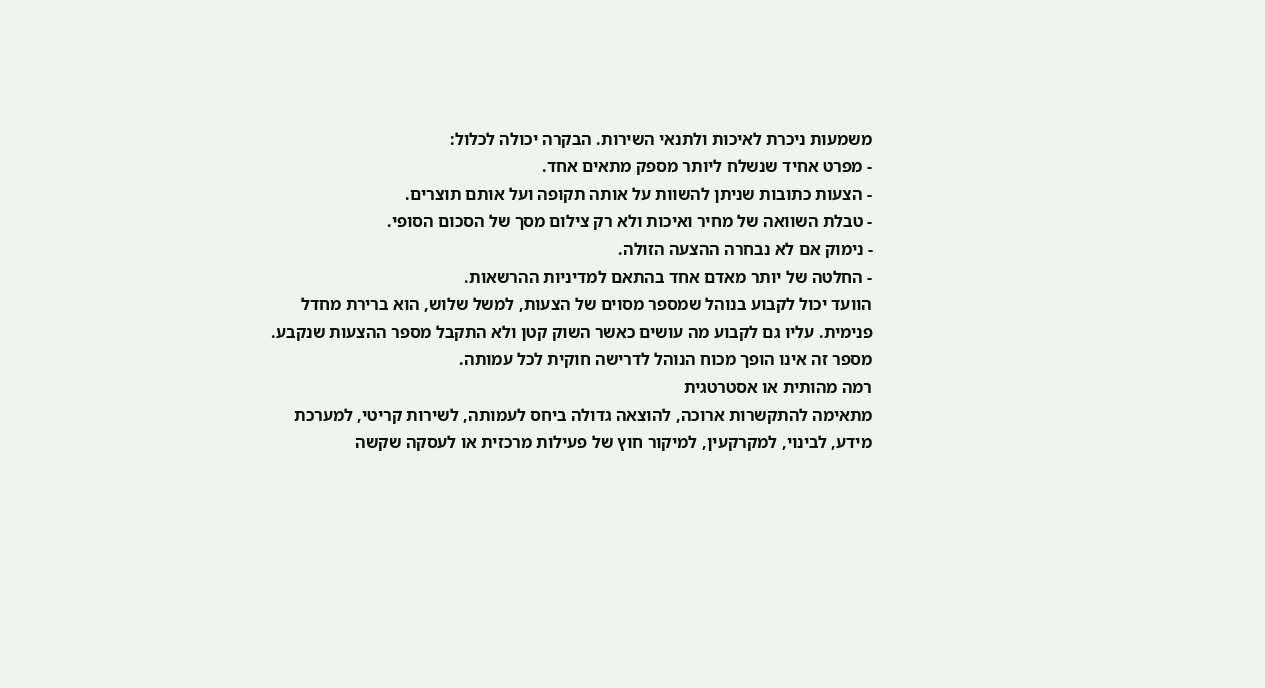משמעות ניכרת לאיכות ולתנאי השירות. הבקרה יכולה לכלול:
- מפרט אחיד שנשלח ליותר מספק מתאים אחד.
- הצעות כתובות שניתן להשוות על אותה תקופה ועל אותם תוצרים.
- טבלת השוואה של מחיר ואיכות ולא רק צילום מסך של הסכום הסופי.
- נימוק אם לא נבחרה ההצעה הזולה.
- החלטה של יותר מאדם אחד בהתאם למדיניות ההרשאות.
הוועד יכול לקבוע בנוהל שמספר מסוים של הצעות, למשל שלוש, הוא ברירת מחדל פנימית. עליו גם לקבוע מה עושים כאשר השוק קטן ולא התקבל מספר ההצעות שנקבע. מספר זה אינו הופך מכוח הנוהל לדרישה חוקית לכל עמותה.
רמה מהותית או אסטרטגית
מתאימה להתקשרות ארוכה, להוצאה גדולה ביחס לעמותה, לשירות קריטי, למערכת מידע, לבינוי, למקרקעין, למיקור חוץ של פעילות מרכזית או לעסקה שקשה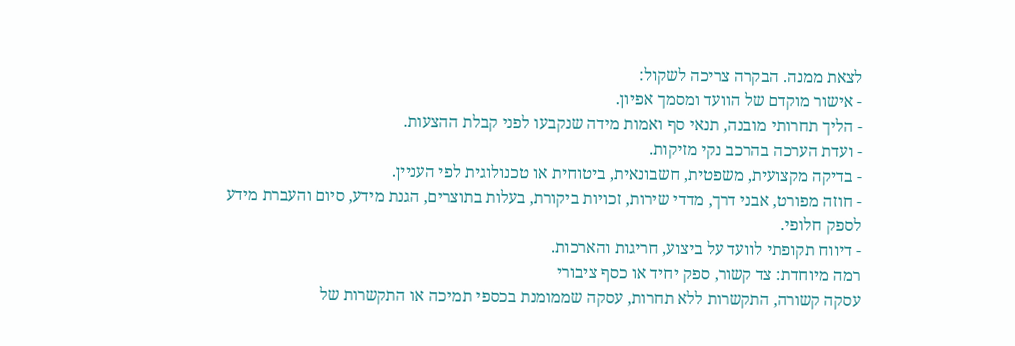לצאת ממנה. הבקרה צריכה לשקול:
- אישור מוקדם של הוועד ומסמך אפיון.
- הליך תחרותי מובנה, תנאי סף ואמות מידה שנקבעו לפני קבלת ההצעות.
- ועדת הערכה בהרכב נקי מזיקות.
- בדיקה מקצועית, משפטית, חשבונאית, ביטוחית או טכנולוגית לפי העניין.
- חוזה מפורט, אבני דרך, מדדי שירות, זכויות ביקורת, בעלות בתוצרים, הגנת מידע, סיום והעברת מידע לספק חלופי.
- דיווח תקופתי לוועד על ביצוע, חריגות והארכות.
רמה מיוחדת: צד קשור, ספק יחיד או כסף ציבורי
עסקה קשורה, התקשרות ללא תחרות, עסקה שממומנת בכספי תמיכה או התקשרות של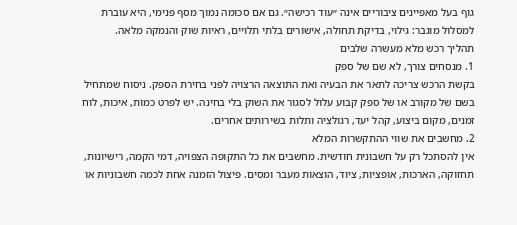גוף בעל מאפיינים ציבוריים אינה ״עוד רכישה״. גם אם סכומה נמוך מסף פנימי, היא עוברת למסלול מוגבר: גילוי, בדיקת תחולה, אישורים בלתי תלויים, ראיות שוק והנמקה מלאה.
תהליך רכש מלא מעשרה שלבים
1. מנסחים צורך, לא שם של ספק
בקשת הרכש צריכה לתאר את הבעיה ואת התוצאה הרצויה לפני בחירת הספק. ניסוח שמתחיל בשם של מקורב או של ספק קבוע עלול לסגור את השוק בלי בחינה. יש לפרט כמות, איכות, לוח זמנים, מקום ביצוע, קהל יעד, רגולציה ותלות בשירותים אחרים.
2. מחשבים את שווי ההתקשרות המלא
אין להסתכל רק על חשבונית חודשית. מחשבים את כל התקופה הצפויה, דמי הקמה, רישיונות, תחזוקה, הארכות, אופציות, ציוד, הוצאות מעבר ומסים. פיצול הזמנה אחת לכמה חשבוניות או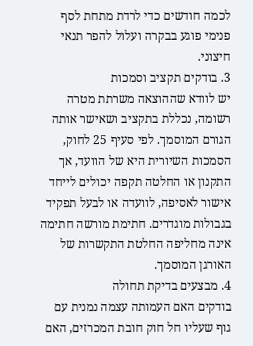לכמה חודשים כדי לרדת מתחת לסף פנימי פוגע בבקרה ועלול להפר תנאי חיצוני.
3. בודקים תקציב וסמכות
יש לוודא שההוצאה משרתת מטרה רשומה, נכללת בתקציב ושאישר אותה הגורם המוסמך. לפי סעיף 25 לחוק, הסמכות השיורית היא של הוועד, אך התקנון או החלטה תקפה יכולים לייחד אישור לאסיפה, לוועדה או לבעל תפקיד בגבולות מוגדרים. חתימת מורשה חתימה אינה מחליפה החלטת התקשרות של האורגן המוסמך.
4. מבצעים בדיקת תחולה
בודקים האם העמותה עצמה נמנית עם גוף שעליו חל חוק חובת המכרזים, האם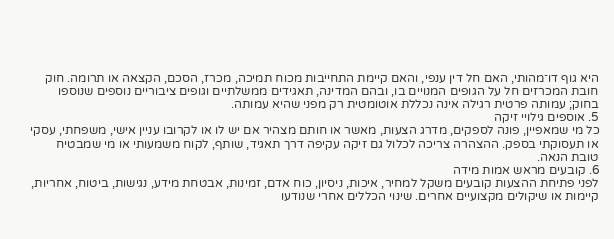היא גוף דו־מהותי, האם חל דין ענפי, והאם קיימת התחייבות מכוח תמיכה, מכרז, הסכם, הקצאה או תרומה. חוק חובת המכרזים חל על הגופים המנויים בו, ובהם המדינה, תאגידים ממשלתיים וגופים ציבוריים נוספים שנוספו בחוק; עמותה פרטית רגילה אינה נכללת אוטומטית רק מפני שהיא עמותה.
5. אוספים גילויי זיקה
כל מי שמאפיין, פונה לספקים, מדרג הצעות, מאשר או חותם מצהיר אם יש לו או לקרובו עניין אישי, משפחתי, עסקי או תעסוקתי בספק. ההצהרה צריכה לכלול גם זיקה עקיפה דרך תאגיד, שותף, לקוח משמעותי או מי שמבטיח טובת הנאה.
6. קובעים מראש אמות מידה
לפני פתיחת ההצעות קובעים משקל למחיר, איכות, ניסיון, כוח אדם, זמינות, אבטחת מידע, נגישות, ביטוח, אחריות, קיימות או שיקולים מקצועיים אחרים. שינוי הכללים אחרי שנודעו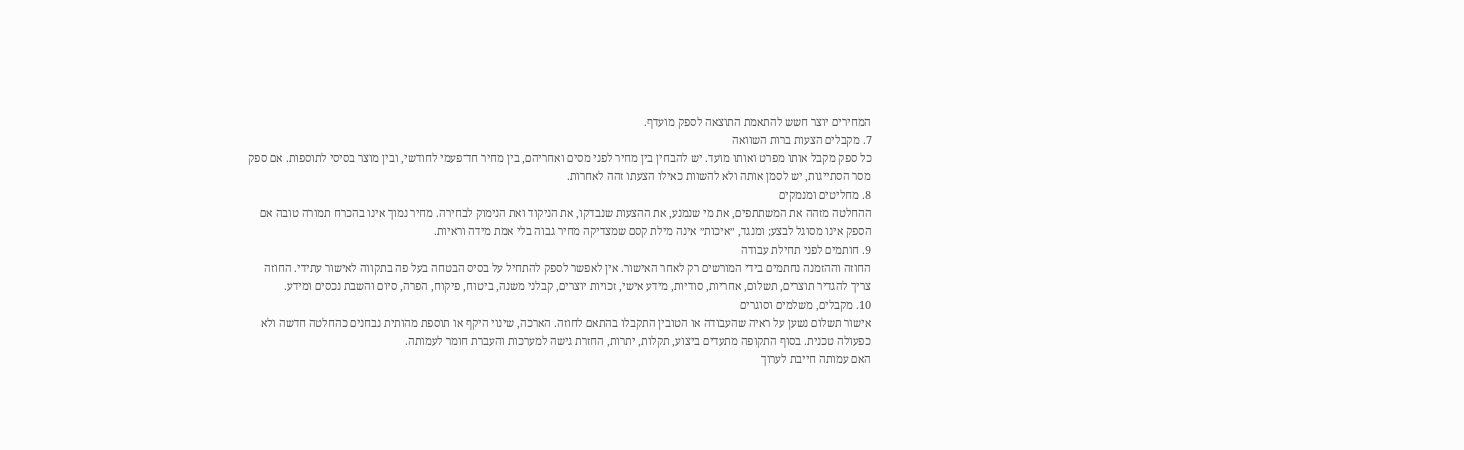המחירים יוצר חשש להתאמת התוצאה לספק מועדף.
7. מקבלים הצעות ברות השוואה
כל ספק מקבל אותו מפרט ואותו מועד. יש להבחין בין מחיר לפני מסים ואחריהם, בין מחיר חד־פעמי לחודשי, ובין מוצר בסיסי לתוספות. אם ספק מסר הסתייגות, יש לסמן אותה ולא להשוות כאילו הצעתו זהה לאחרות.
8. מחליטים ומנמקים
ההחלטה מזהה את המשתתפים, את מי שנמנע, את ההצעות שנבדקו, את הניקוד ואת הנימוק לבחירה. מחיר נמוך אינו בהכרח תמורה טובה אם הספק אינו מסוגל לבצע; ומנגד, ״איכות״ אינה מילת קסם שמצדיקה מחיר גבוה בלי אמת מידה וראיות.
9. חותמים לפני תחילת עבודה
החוזה וההזמנה נחתמים בידי המורשים רק לאחר האישור. אין לאפשר לספק להתחיל על בסיס הבטחה בעל פה בתקווה לאישור עתידי. החוזה צריך להגדיר תוצרים, תשלום, אחריות, סודיות, מידע אישי, זכויות יוצרים, קבלני משנה, ביטוח, פיקוח, הפרה, סיום והשבת נכסים ומידע.
10. מקבלים, משלמים וסוגרים
אישור תשלום נשען על ראיה שהעבודה או הטובין התקבלו בהתאם לחוזה. הארכה, שינוי היקף או תוספת מהותית נבחנים כהחלטה חדשה ולא כפעולה טכנית. בסוף התקופה מתעדים ביצוע, תקלות, יתרות, החזרת גישה למערכות והעברת חומר לעמותה.
האם עמותה חייבת לערוך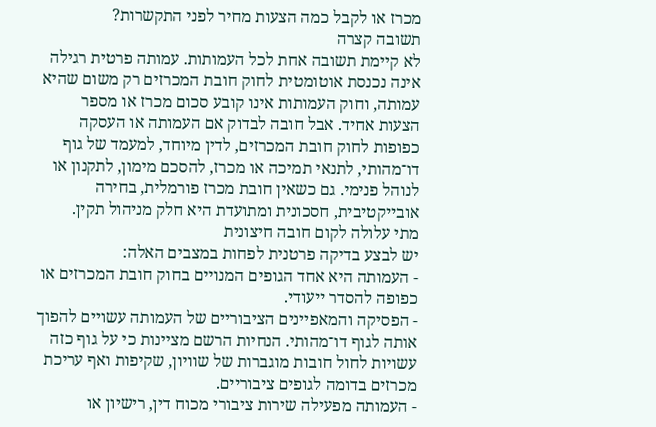מכרז או לקבל כמה הצעות מחיר לפני התקשרות?
תשובה קצרה
לא קיימת תשובה אחת לכל העמותות. עמותה פרטית רגילה אינה נכנסת אוטומטית לחוק חובת המכרזים רק משום שהיא עמותה, וחוק העמותות אינו קובע סכום מכרז או מספר הצעות אחיד. אבל חובה לבדוק אם העמותה או העסקה כפופות לחוק חובת המכרזים, לדין מיוחד, למעמד של גוף דו־מהותי, לתנאי תמיכה או מכרז, להסכם מימון, לתקנון או לנוהל פנימי. גם כשאין חובת מכרז פורמלית, בחירה אובייקטיבית, חסכונית ומתועדת היא חלק מניהול תקין.
מתי עלולה לקום חובה חיצונית
יש לבצע בדיקה פרטנית לפחות במצבים האלה:
- העמותה היא אחד הגופים המנויים בחוק חובת המכרזים או כפופה להסדר ייעודי.
- הפסיקה והמאפיינים הציבוריים של העמותה עשויים להפוך אותה לגוף דו־מהותי. הנחיות הרשם מציינות כי על גוף כזה עשויות לחול חובות מוגברות של שוויון, שקיפות ואף עריכת מכרזים בדומה לגופים ציבוריים.
- העמותה מפעילה שירות ציבורי מכוח דין, רישיון או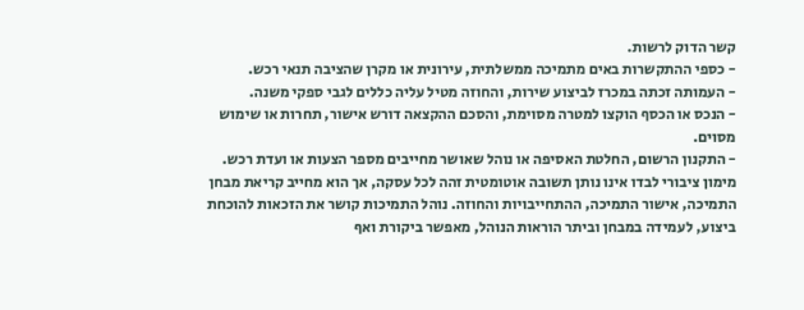קשר הדוק לרשות.
- כספי ההתקשרות באים מתמיכה ממשלתית, עירונית או מקרן שהציבה תנאי רכש.
- העמותה זכתה במכרז לביצוע שירות, והחוזה מטיל עליה כללים לגבי ספקי משנה.
- הנכס או הכסף הוקצו למטרה מסוימת, והסכם ההקצאה דורש אישור, תחרות או שימוש מסוים.
- התקנון הרשום, החלטת האסיפה או נוהל שאושר מחייבים מספר הצעות או ועדת רכש.
מימון ציבורי לבדו אינו נותן תשובה אוטומטית זהה לכל עסקה, אך הוא מחייב קריאת מבחן התמיכה, אישור התמיכה, ההתחייבויות והחוזה. נוהל התמיכות קושר את הזכאות להוכחת ביצוע, לעמידה במבחן וביתר הוראות הנוהל, מאפשר ביקורת ואף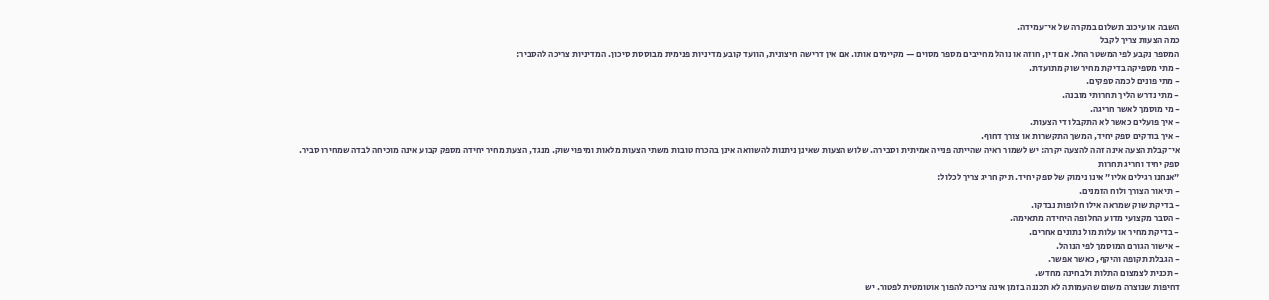השבה או עיכוב תשלום במקרה של אי־עמידה.
כמה הצעות צריך לקבל
המספר נקבע לפי המשטר החל. אם דין, חוזה או נוהל מחייבים מספר מסוים — מקיימים אותו. אם אין דרישה חיצונית, הוועד קובע מדיניות פנימית מבוססת סיכון. המדיניות צריכה להסביר:
- מתי מספיקה בדיקת מחיר שוק מתועדת.
- מתי פונים לכמה ספקים.
- מתי נדרש הליך תחרותי מובנה.
- מי מוסמך לאשר חריגה.
- איך פועלים כאשר לא התקבלו די הצעות.
- איך בודקים ספק יחיד, המשך התקשרות או צורך דחוף.
אי־קבלת הצעה אינה זהה להצעה יקרה: יש לשמור ראיה שהייתה פנייה אמיתית וסבירה. שלוש הצעות שאינן ניתנות להשוואה אינן בהכרח טובות משתי הצעות מלאות ומיפוי שוק. מנגד, הצעת מחיר יחידה מספק קבוע אינה מוכיחה לבדה שמחירו סביר.
ספק יחיד וחריג תחרות
״אנחנו רגילים אליו״ אינו נימוק של ספק יחיד. תיק חריג צריך לכלול:
- תיאור הצורך ולוח הזמנים.
- בדיקת שוק שמראה אילו חלופות נבדקו.
- הסבר מקצועי מדוע החלופה היחידה מתאימה.
- בדיקת מחיר או עלות מול נתונים אחרים.
- אישור הגורם המוסמך לפי הנוהל.
- הגבלת תקופה והיקף, כאשר אפשר.
- תכנית לצמצום התלות ולבחינה מחדש.
דחיפות שנוצרה משום שהעמותה לא תכננה בזמן אינה צריכה להפוך אוטומטית לפטור. יש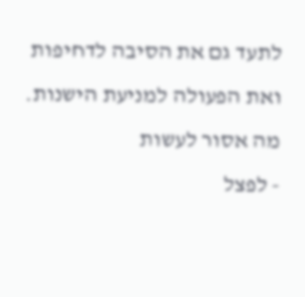לתעד גם את הסיבה לדחיפות ואת הפעולה למניעת הישנות.
מה אסור לעשות
- לפצל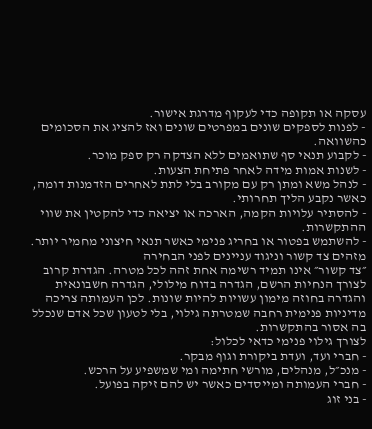עסקה או תקופה כדי לעקוף מדרגת אישור.
- לפנות לספקים שונים במפרטים שונים ואז להציג את הסכומים כהשוואה.
- לקבוע תנאי סף שתואמים ללא הצדקה רק ספק מוכר.
- לשנות אמות מידה לאחר פתיחת הצעות.
- לנהל משא ומתן רק עם מקורב בלי לתת לאחרים הזדמנות דומה, כאשר נקבע הליך תחרותי.
- להסתיר עלויות הקמה, הארכה או יציאה כדי להקטין את שווי ההתקשרות.
- להשתמש בפטור או בחריג פנימי כאשר תנאי חיצוני מחמיר יותר.
מזהים צד קשור וניגוד עניינים לפני הבחירה
״צד קשור״ אינו תמיד רשימה אחת זהה לכל מטרה. הגדרת קרוב לצורך הנחיות הרשם, הגדרה בדוח מילולי, הגדרה חשבונאית והגדרה בחוזה מימון עשויות להיות שונות. לכן העמותה צריכה מדיניות פנימית רחבה שמטרתה גילוי, בלי לטעון שכל אדם שנכלל בה אסור בהתקשרות.
לצורך גילוי פנימי כדאי לכלול:
- חברי ועד, ועדת ביקורת וגוף מבקר.
- מנכ״ל, מנהלים, מורשי חתימה ומי שמשפיע על הרכש.
- חברי העמותה ומייסדים כאשר יש להם זיקה בפועל.
- בני זוג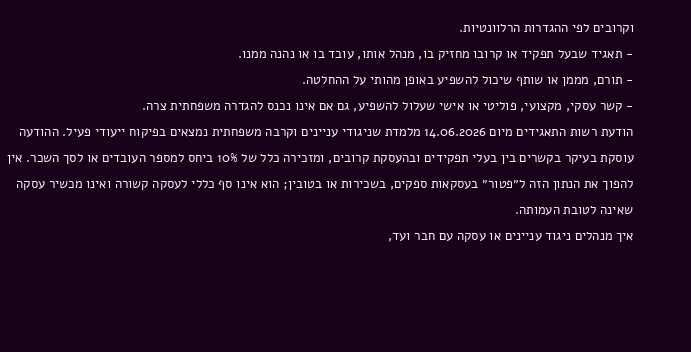וקרובים לפי ההגדרות הרלוונטיות.
- תאגיד שבעל תפקיד או קרובו מחזיק בו, מנהל אותו, עובד בו או נהנה ממנו.
- תורם, מממן או שותף שיכול להשפיע באופן מהותי על ההחלטה.
- קשר עסקי, מקצועי, פוליטי או אישי שעלול להשפיע, גם אם אינו נכנס להגדרה משפחתית צרה.
הודעת רשות התאגידים מיום 14.06.2026 מלמדת שניגודי עניינים וקרבה משפחתית נמצאים בפיקוח ייעודי פעיל. ההודעה עוסקת בעיקר בקשרים בין בעלי תפקידים ובהעסקת קרובים, ומזכירה כלל של 10% ביחס למספר העובדים או לסך השכר. אין להפוך את הנתון הזה ל״פטור״ בעסקאות ספקים, בשכירות או בטובין; הוא אינו סף כללי לעסקה קשורה ואינו מכשיר עסקה שאינה לטובת העמותה.
איך מנהלים ניגוד עניינים או עסקה עם חבר ועד,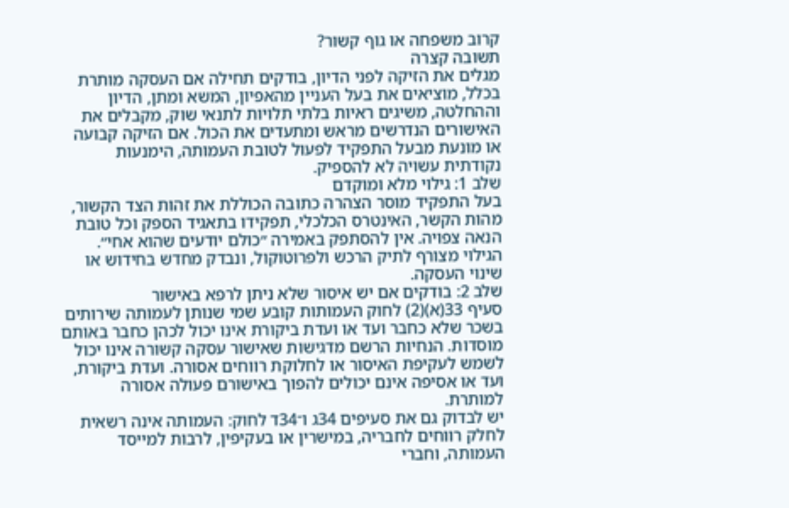קרוב משפחה או גוף קשור?
תשובה קצרה
מגלים את הזיקה לפני הדיון, בודקים תחילה אם העסקה מותרת בכלל, מוציאים את בעל העניין מהאפיון, המשא ומתן, הדיון וההחלטה, משיגים ראיות בלתי תלויות לתנאי שוק, מקבלים את האישורים הנדרשים מראש ומתעדים את הכול. אם הזיקה קבועה או מונעת מבעל התפקיד לפעול לטובת העמותה, הימנעות נקודתית עשויה לא להספיק.
שלב 1: גילוי מלא ומוקדם
בעל התפקיד מוסר הצהרה כתובה הכוללת את זהות הצד הקשור, מהות הקשר, האינטרס הכלכלי, תפקידו בתאגיד הספק וכל טובת הנאה צפויה. אין להסתפק באמירה ״כולם יודעים שהוא אחי״. הגילוי מצורף לתיק הרכש ולפרוטוקול, ונבדק מחדש בחידוש או שינוי העסקה.
שלב 2: בודקים אם יש איסור שלא ניתן לרפא באישור
סעיף 33(א)(2) לחוק העמותות קובע שמי שנותן לעמותה שירותים בשכר שלא כחבר ועד או ועדת ביקורת אינו יכול לכהן כחבר באותם מוסדות. הנחיות הרשם מדגישות שאישור עסקה קשורה אינו יכול לשמש לעקיפת האיסור או לחלוקת רווחים אסורה. ועדת ביקורת, ועד או אסיפה אינם יכולים להפוך באישורם פעולה אסורה למותרת.
יש לבדוק גם את סעיפים 34ג ו־34ד לחוק: העמותה אינה רשאית לחלק רווחים לחבריה, במישרין או בעקיפין, לרבות למייסד העמותה, וחברי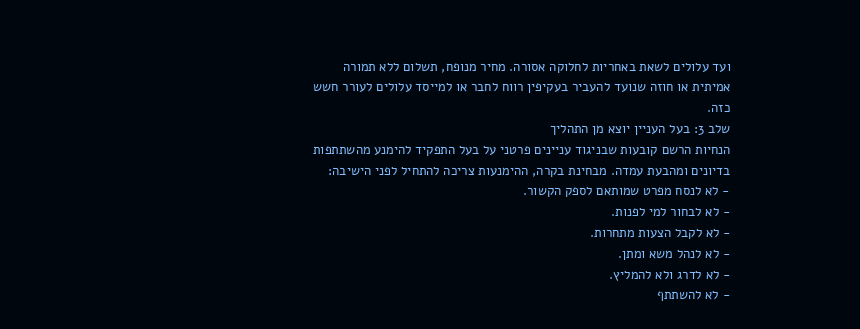ועד עלולים לשאת באחריות לחלוקה אסורה. מחיר מנופח, תשלום ללא תמורה אמיתית או חוזה שנועד להעביר בעקיפין רווח לחבר או למייסד עלולים לעורר חשש כזה.
שלב 3: בעל העניין יוצא מן התהליך
הנחיות הרשם קובעות שבניגוד עניינים פרטני על בעל התפקיד להימנע מהשתתפות בדיונים ומהבעת עמדה. מבחינת בקרה, ההימנעות צריכה להתחיל לפני הישיבה:
- לא לנסח מפרט שמותאם לספק הקשור.
- לא לבחור למי לפנות.
- לא לקבל הצעות מתחרות.
- לא לנהל משא ומתן.
- לא לדרג ולא להמליץ.
- לא להשתתף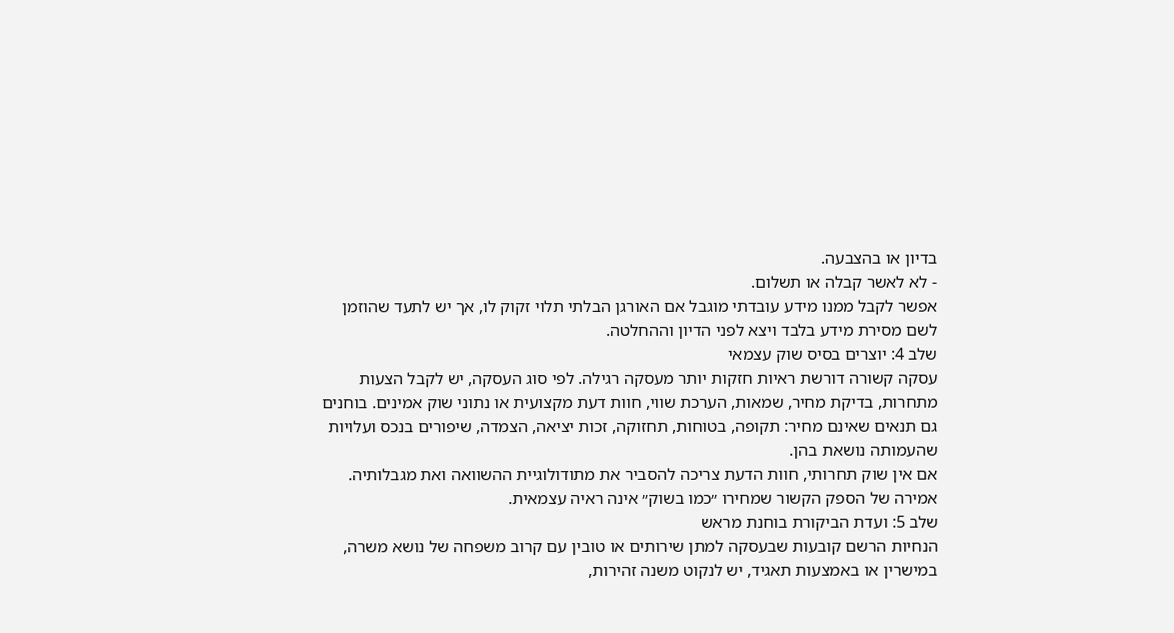בדיון או בהצבעה.
- לא לאשר קבלה או תשלום.
אפשר לקבל ממנו מידע עובדתי מוגבל אם האורגן הבלתי תלוי זקוק לו, אך יש לתעד שהוזמן לשם מסירת מידע בלבד ויצא לפני הדיון וההחלטה.
שלב 4: יוצרים בסיס שוק עצמאי
עסקה קשורה דורשת ראיות חזקות יותר מעסקה רגילה. לפי סוג העסקה, יש לקבל הצעות מתחרות, בדיקת מחיר, שמאות, הערכת שווי, חוות דעת מקצועית או נתוני שוק אמינים. בוחנים גם תנאים שאינם מחיר: תקופה, בטוחות, תחזוקה, זכות יציאה, הצמדה, שיפורים בנכס ועלויות שהעמותה נושאת בהן.
אם אין שוק תחרותי, חוות הדעת צריכה להסביר את מתודולוגיית ההשוואה ואת מגבלותיה. אמירה של הספק הקשור שמחירו ״כמו בשוק״ אינה ראיה עצמאית.
שלב 5: ועדת הביקורת בוחנת מראש
הנחיות הרשם קובעות שבעסקה למתן שירותים או טובין עם קרוב משפחה של נושא משרה, במישרין או באמצעות תאגיד, יש לנקוט משנה זהירות,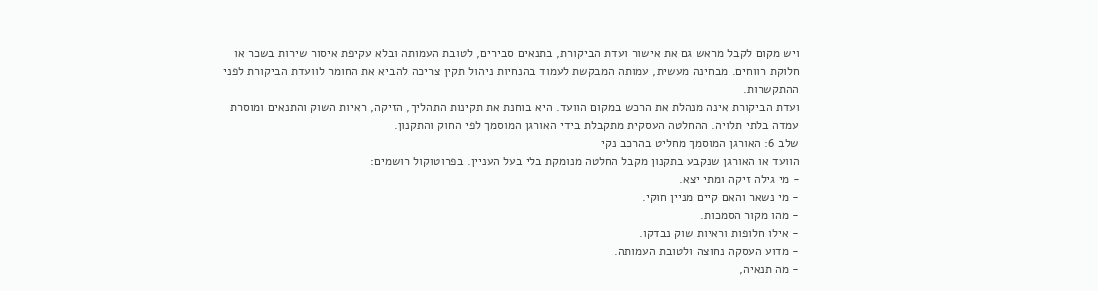ויש מקום לקבל מראש גם את אישור ועדת הביקורת, בתנאים סבירים, לטובת העמותה ובלא עקיפת איסור שירות בשכר או חלוקת רווחים. מבחינה מעשית, עמותה המבקשת לעמוד בהנחיות ניהול תקין צריכה להביא את החומר לוועדת הביקורת לפני ההתקשרות.
ועדת הביקורת אינה מנהלת את הרכש במקום הוועד. היא בוחנת את תקינות התהליך, הזיקה, ראיות השוק והתנאים ומוסרת עמדה בלתי תלויה. ההחלטה העסקית מתקבלת בידי האורגן המוסמך לפי החוק והתקנון.
שלב 6: האורגן המוסמך מחליט בהרכב נקי
הוועד או האורגן שנקבע בתקנון מקבל החלטה מנומקת בלי בעל העניין. בפרוטוקול רושמים:
- מי גילה זיקה ומתי יצא.
- מי נשאר והאם קיים מניין חוקי.
- מהו מקור הסמכות.
- אילו חלופות וראיות שוק נבדקו.
- מדוע העסקה נחוצה ולטובת העמותה.
- מה תנאיה,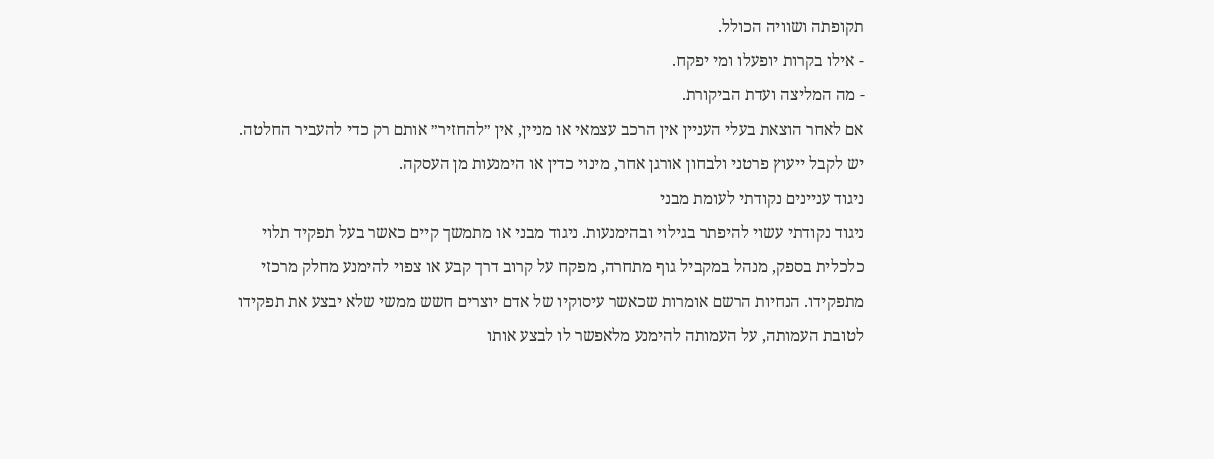תקופתה ושוויה הכולל.
- אילו בקרות יופעלו ומי יפקח.
- מה המליצה ועדת הביקורת.
אם לאחר הוצאת בעלי העניין אין הרכב עצמאי או מניין, אין ״להחזיר״ אותם רק כדי להעביר החלטה. יש לקבל ייעוץ פרטני ולבחון אורגן אחר, מינוי כדין או הימנעות מן העסקה.
ניגוד עניינים נקודתי לעומת מבני
ניגוד נקודתי עשוי להיפתר בגילוי ובהימנעות. ניגוד מבני או מתמשך קיים כאשר בעל תפקיד תלוי כלכלית בספק, מנהל במקביל גוף מתחרה, מפקח על קרוב דרך קבע או צפוי להימנע מחלק מרכזי מתפקידו. הנחיות הרשם אומרות שכאשר עיסוקיו של אדם יוצרים חשש ממשי שלא יבצע את תפקידו לטובת העמותה, על העמותה להימנע מלאפשר לו לבצע אותו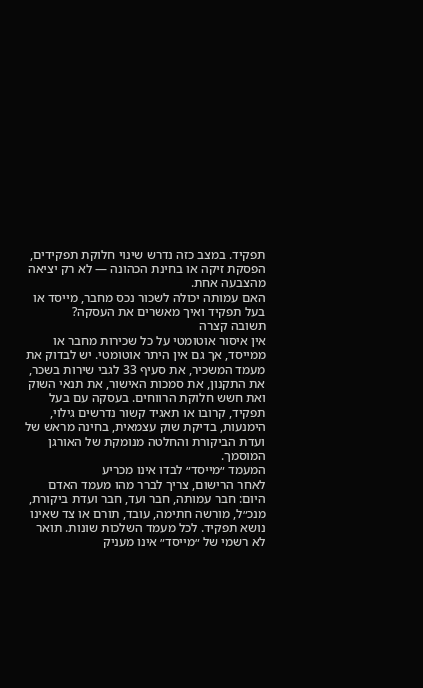תפקיד. במצב כזה נדרש שינוי חלוקת תפקידים, הפסקת זיקה או בחינת הכהונה — לא רק יציאה מהצבעה אחת.
האם עמותה יכולה לשכור נכס מחבר, מייסד או בעל תפקיד ואיך מאשרים את העסקה?
תשובה קצרה
אין איסור אוטומטי על כל שכירות מחבר או ממייסד, אך גם אין היתר אוטומטי. יש לבדוק את מעמד המשכיר, את סעיף 33 לגבי שירות בשכר, את התקנון, את סמכות האישור, את תנאי השוק ואת חשש חלוקת הרווחים. בעסקה עם בעל תפקיד, קרובו או תאגיד קשור נדרשים גילוי, הימנעות, בדיקת שוק עצמאית, בחינה מראש של ועדת הביקורת והחלטה מנומקת של האורגן המוסמך.
המעמד ״מייסד״ לבדו אינו מכריע
לאחר הרישום, צריך לברר מהו מעמד האדם היום: חבר עמותה, חבר ועד, חבר ועדת ביקורת, מנכ״ל, מורשה חתימה, עובד, תורם או צד שאינו נושא תפקיד. לכל מעמד השלכות שונות. תואר לא רשמי של ״מייסד״ אינו מעניק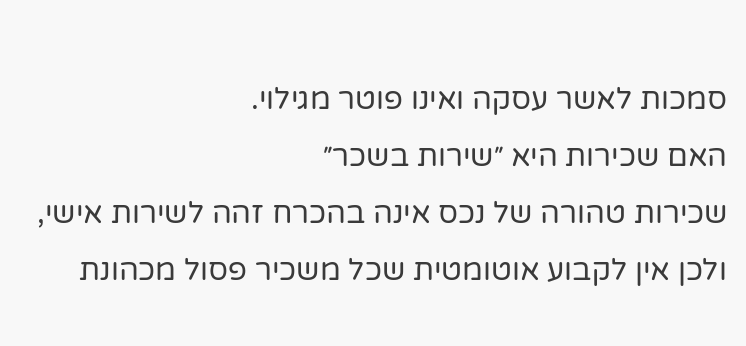סמכות לאשר עסקה ואינו פוטר מגילוי.
האם שכירות היא ״שירות בשכר״
שכירות טהורה של נכס אינה בהכרח זהה לשירות אישי, ולכן אין לקבוע אוטומטית שכל משכיר פסול מכהונת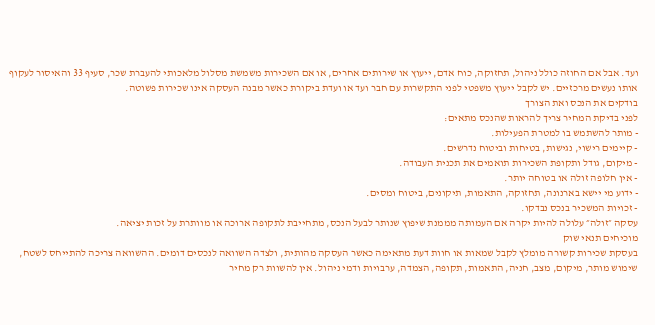ועד. אבל אם החוזה כולל ניהול, תחזוקה, כוח אדם, ייעוץ או שירותים אחרים, או אם השכירות משמשת מסלול מלאכותי להעברת שכר, סעיף 33 והאיסור לעקוף אותו נעשים מרכזיים. יש לקבל ייעוץ משפטי לפני התקשרות עם חבר ועד או ועדת ביקורת כאשר מבנה העסקה אינו שכירות פשוטה.
בודקים את הנכס ואת הצורך
לפני בדיקת המחיר צריך להראות שהנכס מתאים:
- מותר להשתמש בו למטרת הפעילות.
- קיימים רישוי, נגישות, בטיחות וביטוח נדרשים.
- מיקום, גודל ותקופת השכירות תואמים את תכנית העבודה.
- אין חלופה זולה או בטוחה יותר.
- ידוע מי יישא בארנונה, תחזוקה, התאמות, תיקונים, ביטוח ומסים.
- זכויות המשכיר בנכס נבדקו.
עסקה ״זולה״ עלולה להיות יקרה אם העמותה מממנת שיפוץ שנותר לבעל הנכס, מתחייבת לתקופה ארוכה או מוותרת על זכות יציאה.
מוכיחים תנאי שוק
בעסקת שכירות קשורה מומלץ לקבל שמאות או חוות דעת מתאימה כאשר העסקה מהותית, ולצדה השוואה לנכסים דומים. ההשוואה צריכה להתייחס לשטח, שימוש מותר, מיקום, מצב, חניה, התאמות, תקופה, הצמדה, ערבויות ודמי ניהול. אין להשוות רק מחיר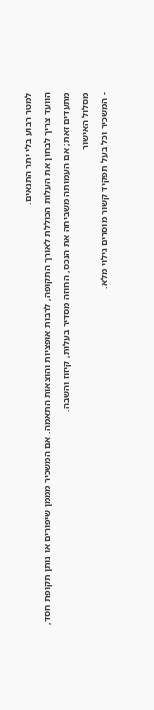למטר רבוע בלי יתר התנאים.
הוועד צריך לבחון את העלות הכוללת לאורך התקופה, לרבות אופציות והוצאות התאמה. אם המשכיר מממן שיפורים או נותן תקופת חסד, מתעדים זאת; אם העמותה משביחה את הנכס, החוזה מסדיר בעלות, קיזוז והשבה.
מסלול האישור
- המשכיר וכל בעל תפקיד קשור מוסרים גילוי מלא.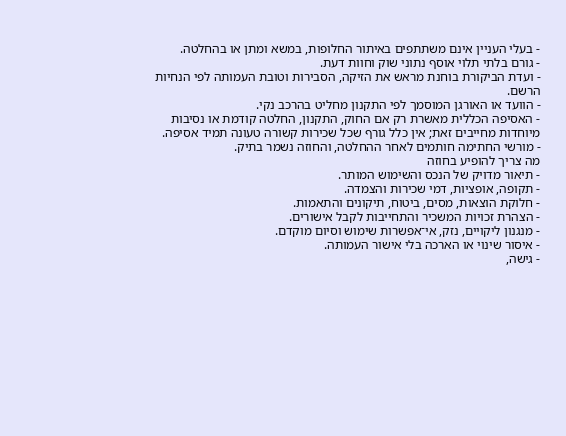- בעלי העניין אינם משתתפים באיתור החלופות, במשא ומתן או בהחלטה.
- גורם בלתי תלוי אוסף נתוני שוק וחוות דעת.
- ועדת הביקורת בוחנת מראש את הזיקה, הסבירות וטובת העמותה לפי הנחיות הרשם.
- הוועד או האורגן המוסמך לפי התקנון מחליט בהרכב נקי.
- האסיפה הכללית מאשרת רק אם החוק, התקנון, החלטה קודמת או נסיבות מיוחדות מחייבים זאת; אין כלל גורף שכל שכירות קשורה טעונה תמיד אסיפה.
- מורשי החתימה חותמים לאחר ההחלטה, והחוזה נשמר בתיק.
מה צריך להופיע בחוזה
- תיאור מדויק של הנכס והשימוש המותר.
- תקופה, אופציות, דמי שכירות והצמדה.
- חלוקת הוצאות, מסים, ביטוח, תיקונים והתאמות.
- הצהרת זכויות המשכיר והתחייבות לקבל אישורים.
- מנגנון ליקויים, נזק, אי־אפשרות שימוש וסיום מוקדם.
- איסור שינוי או הארכה בלי אישור העמותה.
- גישה,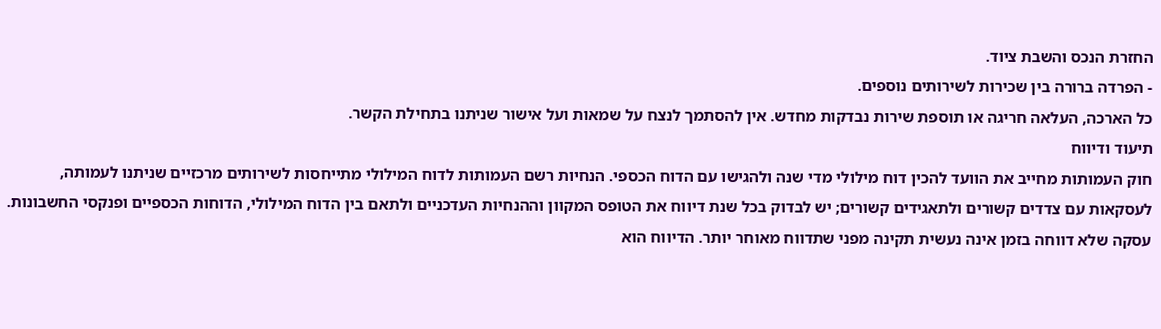החזרת הנכס והשבת ציוד.
- הפרדה ברורה בין שכירות לשירותים נוספים.
כל הארכה, העלאה חריגה או תוספת שירות נבדקות מחדש. אין להסתמך לנצח על שמאות ועל אישור שניתנו בתחילת הקשר.
תיעוד ודיווח
חוק העמותות מחייב את הוועד להכין דוח מילולי מדי שנה ולהגישו עם הדוח הכספי. הנחיות רשם העמותות לדוח המילולי מתייחסות לשירותים מרכזיים שניתנו לעמותה, לעסקאות עם צדדים קשורים ולתאגידים קשורים; יש לבדוק בכל שנת דיווח את הטופס המקוון וההנחיות העדכניים ולתאם בין הדוח המילולי, הדוחות הכספיים ופנקסי החשבונות.
עסקה שלא דווחה בזמן אינה נעשית תקינה מפני שתדווח מאוחר יותר. הדיווח הוא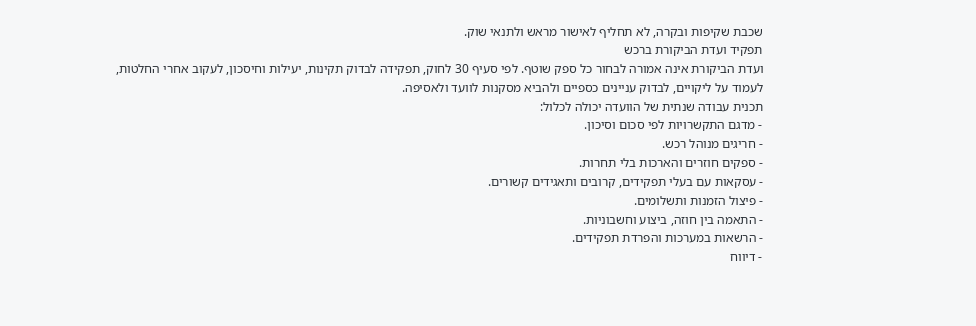שכבת שקיפות ובקרה, לא תחליף לאישור מראש ולתנאי שוק.
תפקיד ועדת הביקורת ברכש
ועדת הביקורת אינה אמורה לבחור כל ספק שוטף. לפי סעיף 30 לחוק, תפקידה לבדוק תקינות, יעילות וחיסכון, לעקוב אחרי החלטות, לעמוד על ליקויים, לבדוק עניינים כספיים ולהביא מסקנות לוועד ולאסיפה.
תכנית עבודה שנתית של הוועדה יכולה לכלול:
- מדגם התקשרויות לפי סכום וסיכון.
- חריגים מנוהל רכש.
- ספקים חוזרים והארכות בלי תחרות.
- עסקאות עם בעלי תפקידים, קרובים ותאגידים קשורים.
- פיצול הזמנות ותשלומים.
- התאמה בין חוזה, ביצוע וחשבוניות.
- הרשאות במערכות והפרדת תפקידים.
- דיווח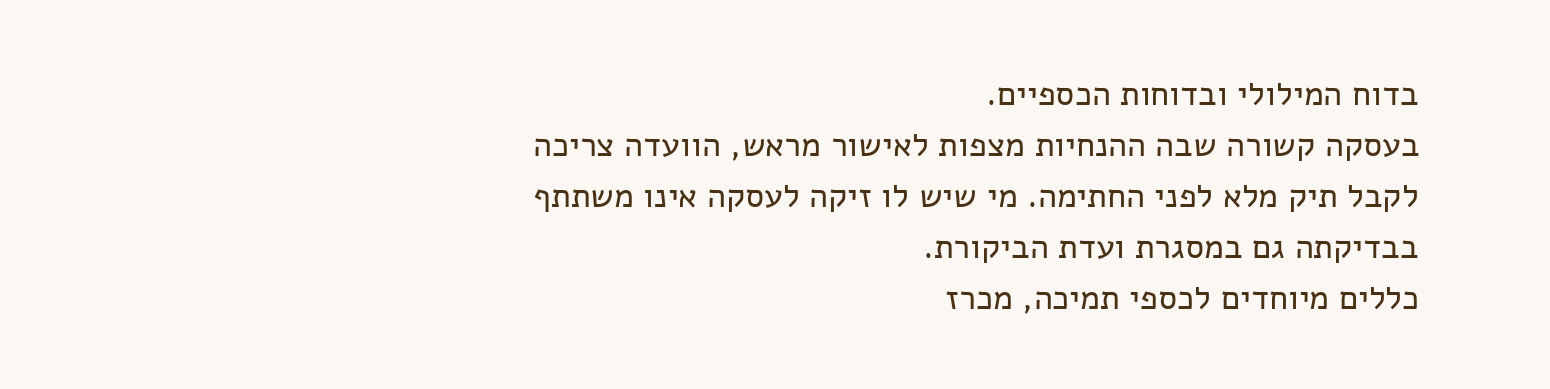בדוח המילולי ובדוחות הכספיים.
בעסקה קשורה שבה ההנחיות מצפות לאישור מראש, הוועדה צריכה לקבל תיק מלא לפני החתימה. מי שיש לו זיקה לעסקה אינו משתתף בבדיקתה גם במסגרת ועדת הביקורת.
כללים מיוחדים לכספי תמיכה, מכרז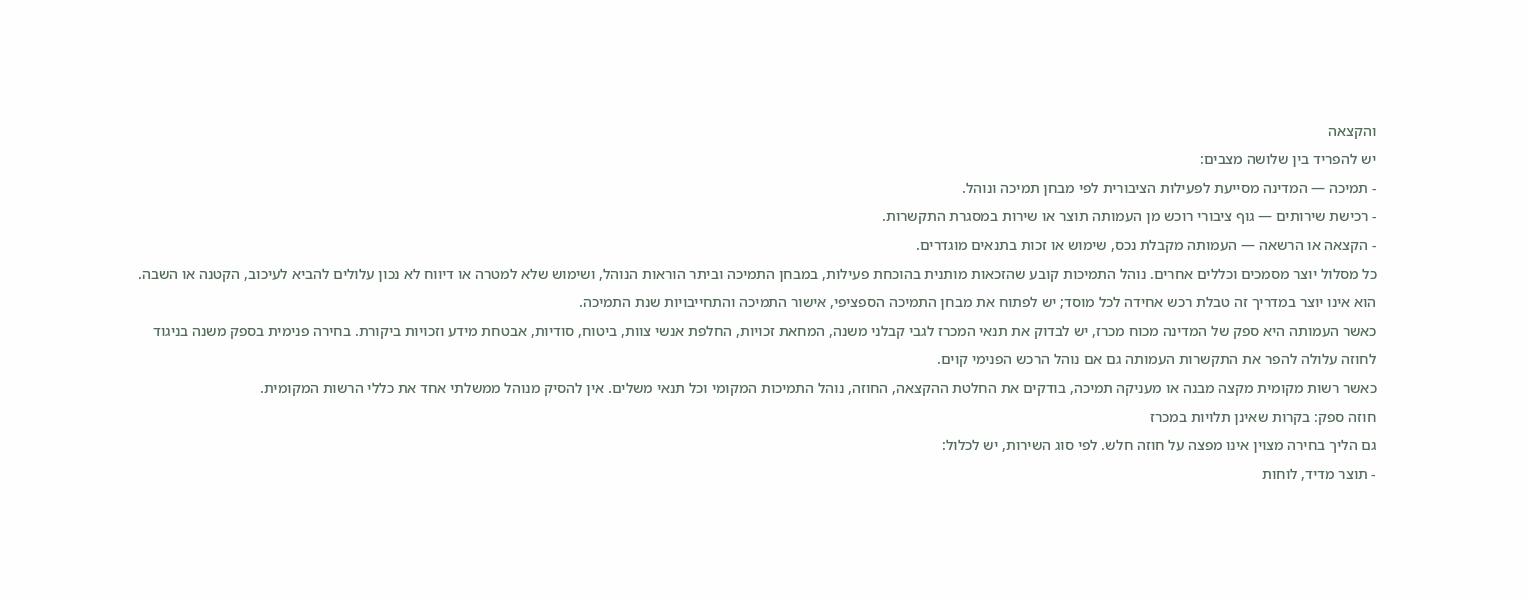והקצאה
יש להפריד בין שלושה מצבים:
- תמיכה — המדינה מסייעת לפעילות הציבורית לפי מבחן תמיכה ונוהל.
- רכישת שירותים — גוף ציבורי רוכש מן העמותה תוצר או שירות במסגרת התקשרות.
- הקצאה או הרשאה — העמותה מקבלת נכס, שימוש או זכות בתנאים מוגדרים.
כל מסלול יוצר מסמכים וכללים אחרים. נוהל התמיכות קובע שהזכאות מותנית בהוכחת פעילות, במבחן התמיכה וביתר הוראות הנוהל, ושימוש שלא למטרה או דיווח לא נכון עלולים להביא לעיכוב, הקטנה או השבה. הוא אינו יוצר במדריך זה טבלת רכש אחידה לכל מוסד; יש לפתוח את מבחן התמיכה הספציפי, אישור התמיכה והתחייבויות שנת התמיכה.
כאשר העמותה היא ספק של המדינה מכוח מכרז, יש לבדוק את תנאי המכרז לגבי קבלני משנה, המחאת זכויות, החלפת אנשי צוות, ביטוח, סודיות, אבטחת מידע וזכויות ביקורת. בחירה פנימית בספק משנה בניגוד לחוזה עלולה להפר את התקשרות העמותה גם אם נוהל הרכש הפנימי קוים.
כאשר רשות מקומית מקצה מבנה או מעניקה תמיכה, בודקים את החלטת ההקצאה, החוזה, נוהל התמיכות המקומי וכל תנאי משלים. אין להסיק מנוהל ממשלתי אחד את כללי הרשות המקומית.
חוזה ספק: בקרות שאינן תלויות במכרז
גם הליך בחירה מצוין אינו מפצה על חוזה חלש. לפי סוג השירות, יש לכלול:
- תוצר מדיד, לוחות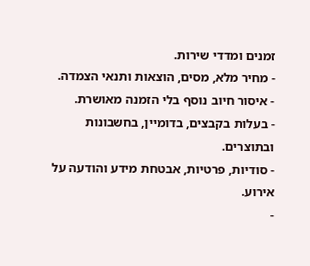זמנים ומדדי שירות.
- מחיר מלא, מסים, הוצאות ותנאי הצמדה.
- איסור חיוב נוסף בלי הזמנה מאושרת.
- בעלות בקבצים, בדומיין, בחשבונות ובתוצרים.
- סודיות, פרטיות, אבטחת מידע והודעה על אירוע.
-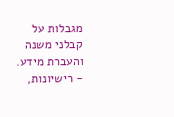מגבלות על קבלני משנה והעברת מידע.
- רישיונות,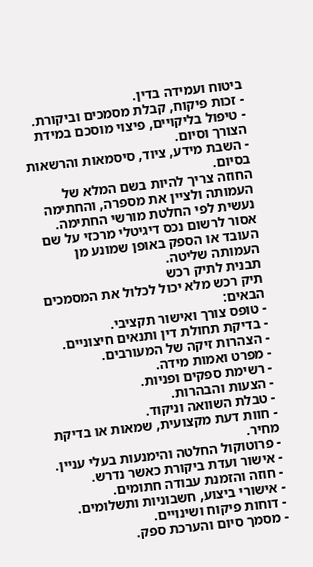ביטוח ועמידה בדין.
- זכות פיקוח, קבלת מסמכים וביקורת.
- טיפול בליקויים, פיצוי מוסכם במידת הצורך וסיום.
- השבת מידע, ציוד, סיסמאות והרשאות בסיום.
החוזה צריך להיות בשם המלא של העמותה ולציין את מספרה, והחתימה נעשית לפי החלטת מורשי החתימה. אסור לרשום נכס דיגיטלי מרכזי על שם העובד או הספק באופן שמונע מן העמותה שליטה.
תבנית לתיק רכש
תיק רכש מלא יכול לכלול את המסמכים הבאים:
- טופס צורך ואישור תקציבי.
- בדיקת תחולת דין ותנאים חיצוניים.
- הצהרות זיקה של המעורבים.
- מפרט ואמות מידה.
- רשימת ספקים ופניות.
- הצעות והבהרות.
- טבלת השוואה וניקוד.
- חוות דעת מקצועית, שמאות או בדיקת מחיר.
- פרוטוקול החלטה והימנעות בעלי עניין.
- אישור ועדת ביקורת כאשר נדרש.
- חוזה והזמנת עבודה חתומים.
- אישורי ביצוע, חשבוניות ותשלומים.
- דוחות פיקוח ושינויים.
- מסמך סיום והערכת ספק.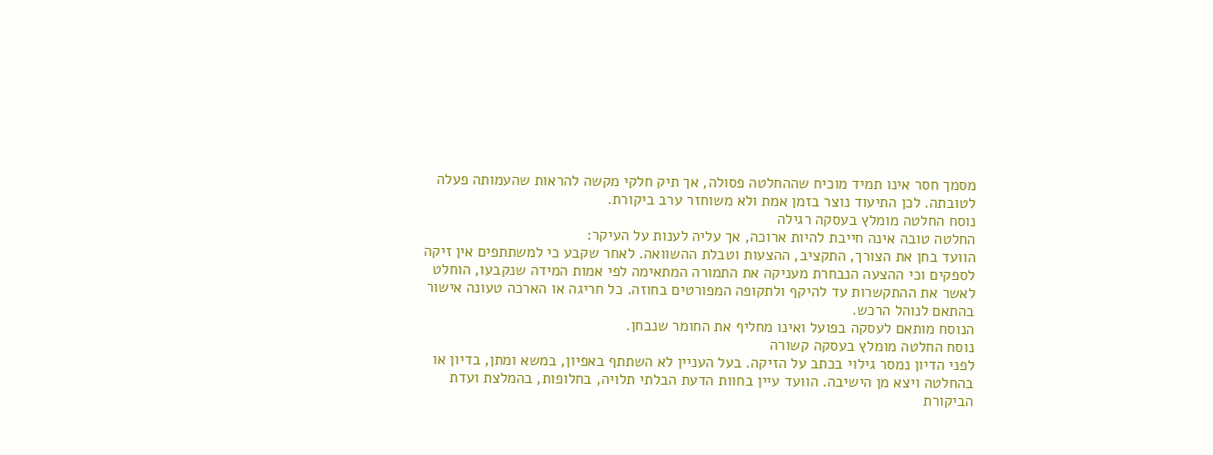מסמך חסר אינו תמיד מוכיח שההחלטה פסולה, אך תיק חלקי מקשה להראות שהעמותה פעלה לטובתה. לכן התיעוד נוצר בזמן אמת ולא משוחזר ערב ביקורת.
נוסח החלטה מומלץ בעסקה רגילה
החלטה טובה אינה חייבת להיות ארוכה, אך עליה לענות על העיקר:
הוועד בחן את הצורך, התקציב, ההצעות וטבלת ההשוואה. לאחר שקבע כי למשתתפים אין זיקה לספקים וכי ההצעה הנבחרת מעניקה את התמורה המתאימה לפי אמות המידה שנקבעו, הוחלט לאשר את ההתקשרות עד להיקף ולתקופה המפורטים בחוזה. כל חריגה או הארכה טעונה אישור בהתאם לנוהל הרכש.
הנוסח מותאם לעסקה בפועל ואינו מחליף את החומר שנבחן.
נוסח החלטה מומלץ בעסקה קשורה
לפני הדיון נמסר גילוי בכתב על הזיקה. בעל העניין לא השתתף באפיון, במשא ומתן, בדיון או בהחלטה ויצא מן הישיבה. הוועד עיין בחוות הדעת הבלתי תלויה, בחלופות, בהמלצת ועדת הביקורת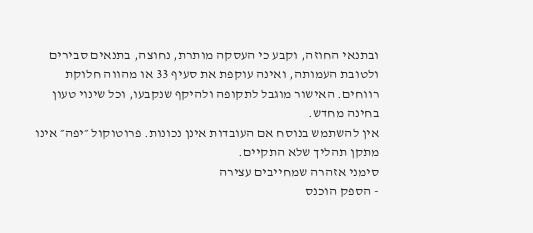ובתנאי החוזה, וקבע כי העסקה מותרת, נחוצה, בתנאים סבירים ולטובת העמותה, ואינה עוקפת את סעיף 33 או מהווה חלוקת רווחים. האישור מוגבל לתקופה ולהיקף שנקבעו, וכל שינוי טעון בחינה מחדש.
אין להשתמש בנוסח אם העובדות אינן נכונות. פרוטוקול ״יפה״ אינו מתקן תהליך שלא התקיים.
סימני אזהרה שמחייבים עצירה
- הספק הוכנס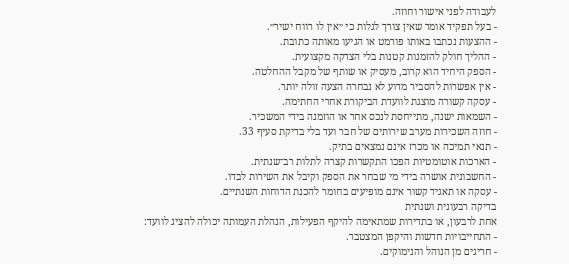לעבודה לפני אישור וחוזה.
- בעל תפקיד אומר שאין צורך לגלות כי ״אין לו רווח ישיר״.
- ההצעות נכתבו באותו פורמט או הגיעו מאותה כתובת.
- ההליך חולק להזמנות קטנות בלי הצדקה מקצועית.
- הספק היחיד הוא קרוב, מעסיק או שותף של מקבל ההחלטה.
- אין אפשרות להסביר מדוע לא נבחרה הצעה זולה יותר.
- עסקה קשורה מוצגת לוועדת הביקורת אחרי החתימה.
- השמאות ישנה, מתייחסת לנכס אחר או הוזמנה בידי המשכיר.
- חוזה השכירות מערב שירותים של חבר ועד בלי בדיקת סעיף 33.
- תנאי תמיכה או מכרז אינם נמצאים בתיק.
- הארכות אוטומטיות הפכו התקשרות קצרה לתלות רב־שנתית.
- החשבונית אושרה בידי מי שבחר את הספק וקיבל את השירות לבדו.
- עסקה או תאגיד קשור אינם מופיעים בחומר להכנת הדוחות השנתיים.
בדיקה רבעונית ושנתית
אחת לרבעון, או בתדירות שמתאימה להיקף הפעילות, הנהלת העמותה יכולה להציג לוועד:
- התחייבויות חדשות והיקפן המצטבר.
- חריגים מן הנוהל והנימוקים.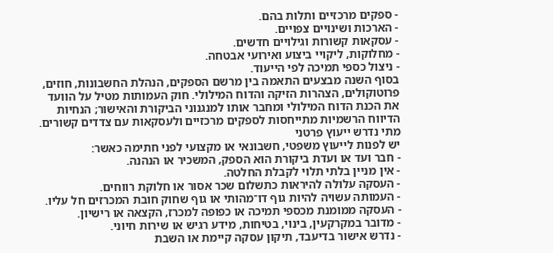- ספקים מרכזיים ותלות בהם.
- הארכות ושינויים צפויים.
- עסקאות קשורות וגילויים חדשים.
- מחלוקות, ליקויי ביצוע ואירועי אבטחה.
- ניצול כספי תמיכה לפי הייעוד.
בסוף השנה מבצעים התאמה בין מרשם הספקים, הנהלת החשבונות, חוזים, פרוטוקולים, הצהרות הזיקה והדוח המילולי. חוק העמותות מטיל על הוועד את הכנת הדוח המילולי ומחבר אותו למנגנוני הביקורת והאישור; הנחיות הדיווח הרשמיות מתייחסות לספקים מרכזיים ולעסקאות עם צדדים קשורים.
מתי נדרש ייעוץ פרטני
יש לפנות לייעוץ משפטי, חשבונאי או מקצועי לפני חתימה כאשר:
- חבר ועד או ועדת ביקורת הוא הספק, המשכיר או הנהנה.
- אין מניין בלתי תלוי לקבלת החלטה.
- העסקה עלולה להיראות כתשלום שכר אסור או חלוקת רווחים.
- העמותה עשויה להיות גוף דו־מהותי או גוף שחוק חובת המכרזים חל עליו.
- העסקה ממומנת מכספי תמיכה או כפופה למכרז, הקצאה או רישיון.
- מדובר במקרקעין, בינוי, בטיחות, מידע רגיש או שירות חיוני.
- נדרש אישור בדיעבד, תיקון עסקה קיימת או השבת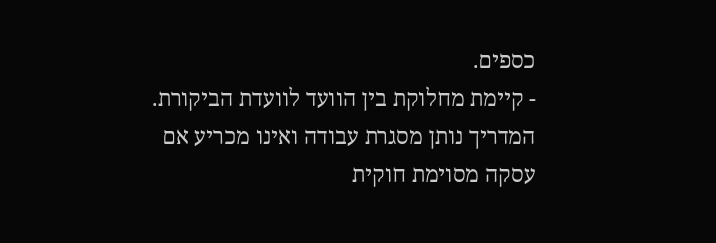כספים.
- קיימת מחלוקת בין הוועד לוועדת הביקורת.
המדריך נותן מסגרת עבודה ואינו מכריע אם עסקה מסוימת חוקית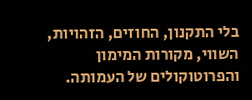בלי התקנון, החוזים, הזהויות, השווי, מקורות המימון והפרוטוקולים של העמותה.